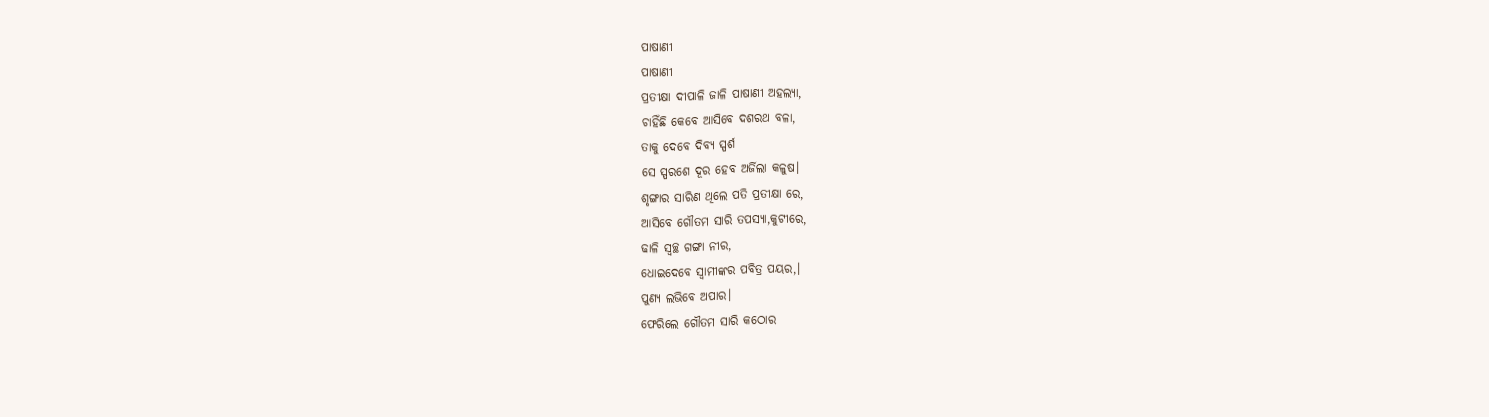ପାଷାଣୀ
ପାଷାଣୀ
ପ୍ରତୀକ୍ଷା ଦୀପାଳି ଜାଳି ପାଷାଣୀ ଅହଲ୍ୟା,
ଚାହିଁଛି କେବେ ଆସିବେ ଦଶରଥ ବଳା,
ତାକୁ ଦେବେ ଦିବ୍ୟ ସ୍ପର୍ଶ
ସେ ସ୍ପରଶେ ଦୂର ହେବ ଅର୍ଜିଲା କଳୁଷ।
ଶୃଙ୍ଗାର ସାରିଣ ଥିଲେ ପତି ପ୍ରତୀକ୍ଷା ରେ,
ଆସିବେ ଗୌତମ ସାରି ତପସ୍ୟା,କୁଟୀରେ,
ଢାଳି ସ୍ୱଚ୍ଛ ଗଙ୍ଗା ନୀର,
ଧୋଇଦେବେ ସ୍ୱାମୀଙ୍କର ପବିତ୍ର ପୟର,।
ପୁଣ୍ୟ ଲଭିବେ ଅପାର।
ଫେରିଲେ ଗୌତମ ସାରି କଠୋର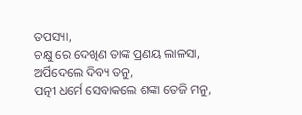ତପସ୍ୟା,
ଚକ୍ଷୁ ରେ ଦେଖିଣ ତାଙ୍କ ପ୍ରଣୟ ଲାଳସା,
ଅର୍ପିଦେଲେ ଦିବ୍ୟ ତନୁ,
ପତ୍ନୀ ଧର୍ମେ ସେବାକଲେ ଶଙ୍କା ତେଜି ମନୁ,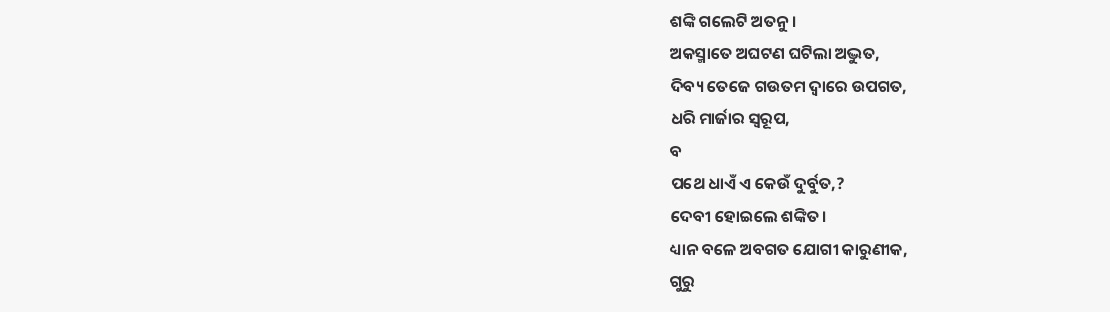ଶଙ୍କି ଗଲେଟି ଅତନୁ।
ଅକସ୍ମାତେ ଅଘଟଣ ଘଟିଲା ଅଦ୍ଭୁତ,
ଦିବ୍ୟ ତେଜେ ଗଉତମ ଦ୍ୱାରେ ଉପଗତ,
ଧରି ମାର୍ଜାର ସ୍ବରୂପ,
ବ
ପଥେ ଧାଏଁ ଏ କେଉଁ ଦୁର୍ବୁତ,?
ଦେବୀ ହୋଇଲେ ଶଙ୍କିତ।
ଧ୍ୟାନ ବଳେ ଅବଗତ ଯୋଗୀ କାରୁଣୀକ,
ଗୁରୁ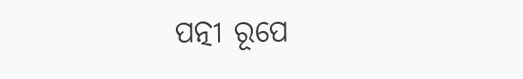ପତ୍ନୀ ରୂପେ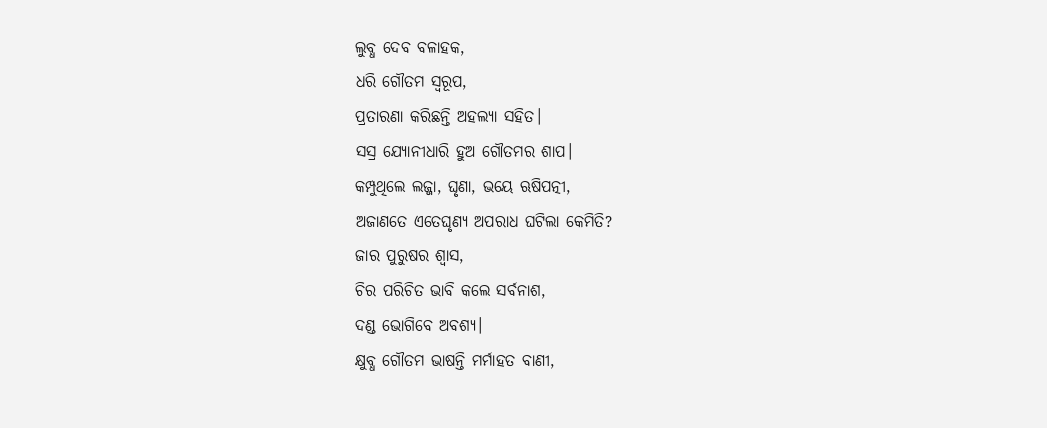ଲୁବ୍ଧ ଦେବ ବଳାହକ,
ଧରି ଗୌତମ ସ୍ବରୂପ,
ପ୍ରତାରଣା କରିଛନ୍ତି ଅହଲ୍ୟା ସହିତ।
ସସ୍ର ଯ୍ୟୋନୀଧାରି ହୁଅ ଗୌତମର ଶାପ।
କମ୍ପୁଥିଲେ ଲଜ୍ଜା, ଘୃଣା, ଭୟେ ଋଷିପତ୍ନୀ,
ଅଜାଣତେ ଏତେଘୃଣ୍ୟ ଅପରାଧ ଘଟିଲା କେମିତି?
ଜାର ପୁରୁଷର ଶ୍ବାସ,
ଚିର ପରିଚିତ ଭାବି କଲେ ସର୍ବନାଶ,
ଦଣ୍ଡ ଭୋଗିବେ ଅବଶ୍ୟ।
କ୍ଷୁବ୍ଧ ଗୌତମ ଭାଷନ୍ତି ମର୍ମାହତ ବାଣୀ,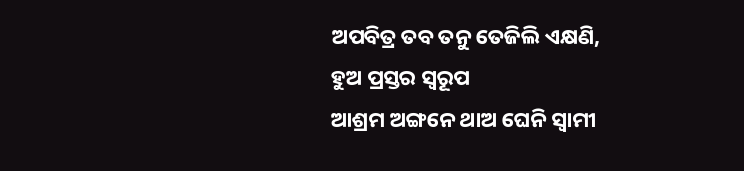ଅପବିତ୍ର ତବ ତନୁ ତେଜିଲି ଏକ୍ଷଣି,
ହୁଅ ପ୍ରସ୍ତର ସ୍ବରୂପ
ଆଶ୍ରମ ଅଙ୍ଗନେ ଥାଅ ଘେନି ସ୍ବାମୀ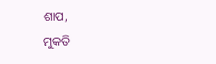ଶାପ,
ମୁକତି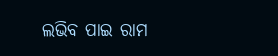ଲଭିବ ପାଇ ରାମ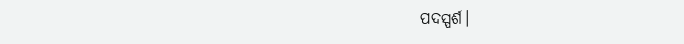ପଦସ୍ପର୍ଶ।